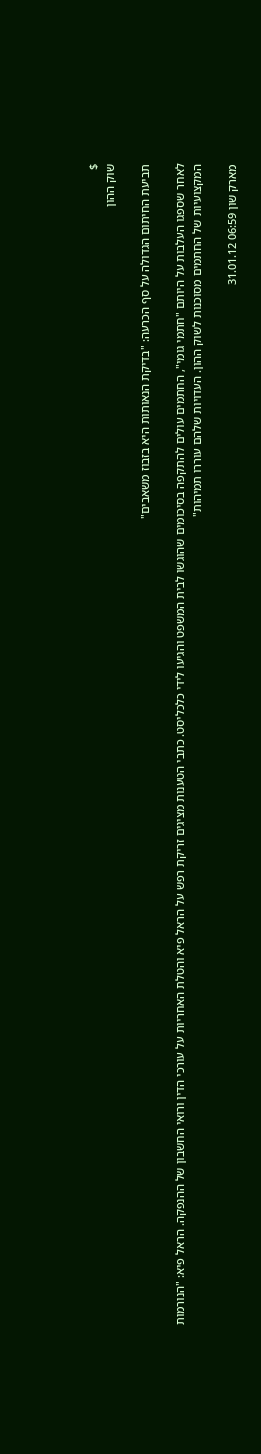$
שוק ההון

תביעת החיתום הגדולה על סף הכרעה: "בדיקת הנאותות היא בזבוז משאבים"

לאחר שספגו העלבות על היותם "חתמי גומי", החתמים עולים להתקפה בסיכומים שהוגשו לבית המשפט והגיעו לידי כלכליסט. כתבי הטענות מציגים זריקת רפש על הראל פיא והטלת האחריות על עורכי הדין ורואי החשבון של ההנפקה. הראל פיא: "הנורמות המקצועיות של החתמים מסוכנות לשוק ההון. העדויות שלהם עוררו תמיהות"

מארק שון 06:59 31.01.12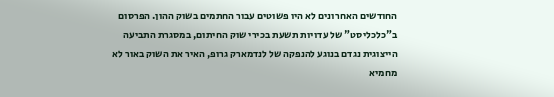החודשים האחרונים לא היו פשוטים עבור החתמים בשוק ההון. הפרסום ב"כלכליסט" של עדויות תשעת בכירי שוק החיתום, במסגרת התביעה הייצוגית נגדם בנוגע להנפקה של לנדמארק גרופ, האיר את השוק באור לא מחמיא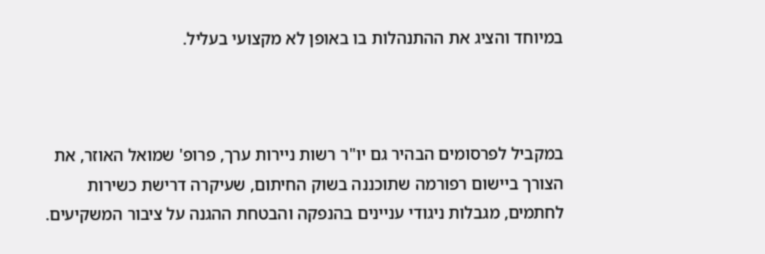במיוחד והציג את ההתנהלות בו באופן לא מקצועי בעליל.



במקביל לפרסומים הבהיר גם יו"ר רשות ניירות ערך, פרופ' שמואל האוזר, את הצורך ביישום רפורמה שתוכננה בשוק החיתום, שעיקרה דרישת כשירות לחתמים, מגבלות ניגודי עניינים בהנפקה והבטחת ההגנה על ציבור המשקיעים.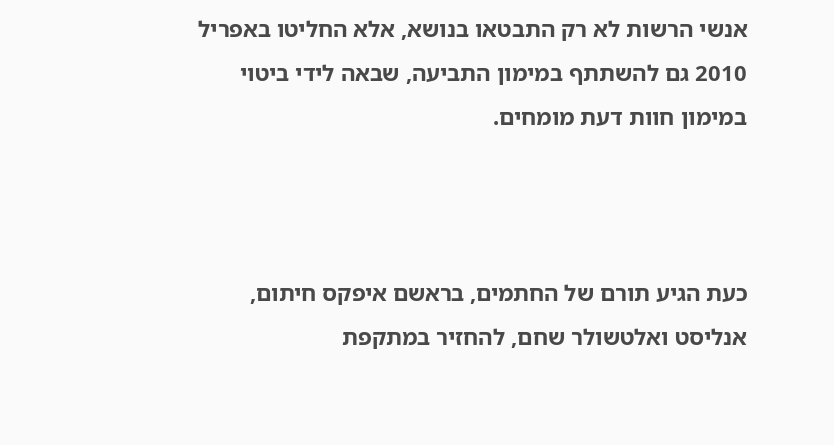אנשי הרשות לא רק התבטאו בנושא, אלא החליטו באפריל 2010 גם להשתתף במימון התביעה, שבאה לידי ביטוי במימון חוות דעת מומחים.



כעת הגיע תורם של החתמים, בראשם איפקס חיתום, אנליסט ואלטשולר שחם, להחזיר במתקפת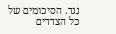נגד. הסיכומים של כל הצדדים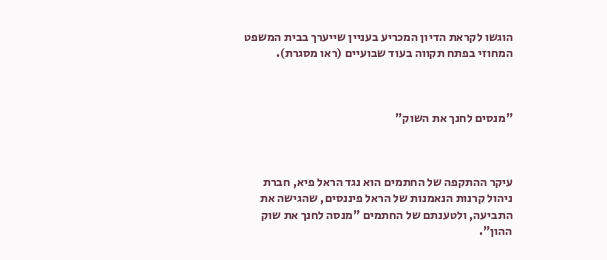הוגשו לקראת הדיון המכריע בעניין שייערך בבית המשפט המחוזי בפתח תקווה בעוד שבועיים (ראו מסגרת).



"מנסים לחנך את השוק"



עיקר ההתקפה של החתמים הוא נגד הראל פיא, חברת ניהול קרנות הנאמנות של הראל פיננסים, שהגישה את התביעה, ולטענתם של החתמים "מנסה לחנך את שוק ההון".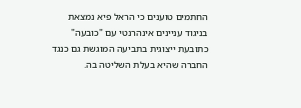החתמים טוענים כי הראל פיא נמצאת בניגוד עניינים אינהרנטי עם "כובעה" כתובעת ייצוגית בתביעה המוגשת גם כנגד החברה שהיא בעלת השליטה בה.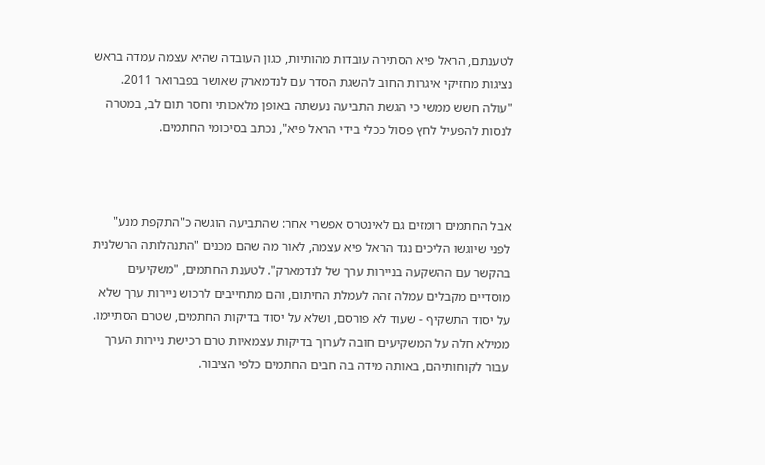לטענתם, הראל פיא הסתירה עובדות מהותיות, כגון העובדה שהיא עצמה עמדה בראש נציגות מחזיקי איגרות החוב להשגת הסדר עם לנדמארק שאושר בפברואר 2011. "עולה חשש ממשי כי הגשת התביעה נעשתה באופן מלאכותי וחסר תום לב, במטרה לנסות להפעיל לחץ פסול ככלי בידי הראל פיא", נכתב בסיכומי החתמים.



אבל החתמים רומזים גם לאינטרס אפשרי אחר: שהתביעה הוגשה כ"התקפת מנע" לפני שיוגשו הליכים נגד הראל פיא עצמה, לאור מה שהם מכנים "התנהלותה הרשלנית בהקשר עם ההשקעה בניירות ערך של לנדמארק". לטענת החתמים, "משקיעים מוסדיים מקבלים עמלה זהה לעמלת החיתום, והם מתחייבים לרכוש ניירות ערך שלא על יסוד התשקיף - שעוד לא פורסם, ושלא על יסוד בדיקות החתמים, שטרם הסתיימו. ממילא חלה על המשקיעים חובה לערוך בדיקות עצמאיות טרם רכישת ניירות הערך עבור לקוחותיהם, באותה מידה בה חבים החתמים כלפי הציבור.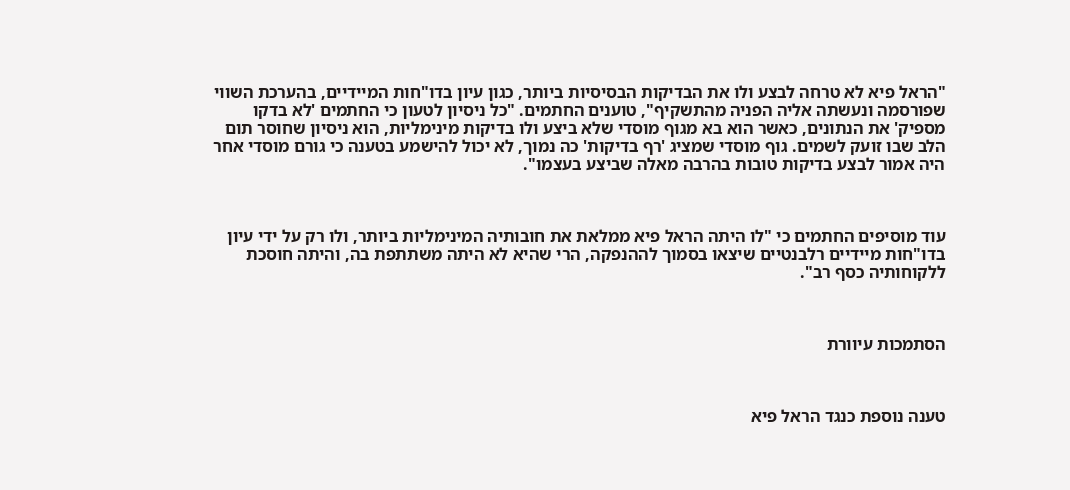"הראל פיא לא טרחה לבצע ולו את הבדיקות הבסיסיות ביותר, כגון עיון בדו"חות המיידיים, בהערכת השווי שפורסמה ונעשתה אליה הפניה מהתשקיף", טוענים החתמים. "כל ניסיון לטעון כי החתמים 'לא בדקו מספיק' את הנתונים, כאשר הוא בא מגוף מוסדי שלא ביצע ולו בדיקות מינימליות, הוא ניסיון שחוסר תום הלב שבו זועק לשמים. גוף מוסדי שמציג 'רף בדיקות' כה נמוך, לא יכול להישמע בטענה כי גורם מוסדי אחר היה אמור לבצע בדיקות טובות בהרבה מאלה שביצע בעצמו".



עוד מוסיפים החתמים כי "לו היתה הראל פיא ממלאת את חובותיה המינימליות ביותר, ולו רק על ידי עיון בדו"חות מיידיים רלבנטיים שיצאו בסמוך לההנפקה, הרי שהיא לא היתה משתתפת בה, והיתה חוסכת ללקוחותיה כסף רב".



הסתמכות עיוורת



טענה נוספת כנגד הראל פיא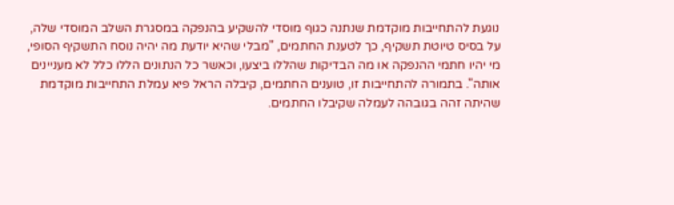נוגעת להתחייבות מוקדמת שנתנה כגוף מוסדי להשקיע בהנפקה במסגרת השלב המוסדי שלה, על בסיס טיוטת תשקיף, כך לטענת החתמים, "מבלי שהיא יודעת מה יהיה נוסח התשקיף הסופי, מי יהיו חתמי ההנפקה או מה הבדיקות שהללו ביצעו, וכאשר כל הנתונים הללו כלל לא מעניינים אותה". בתמורה להתחייבות זו, טוענים החתמים, קיבלה הראל פיא עמלת התחייבות מוקדמת שהיתה זהה בגובהה לעמלה שקיבלו החתמים.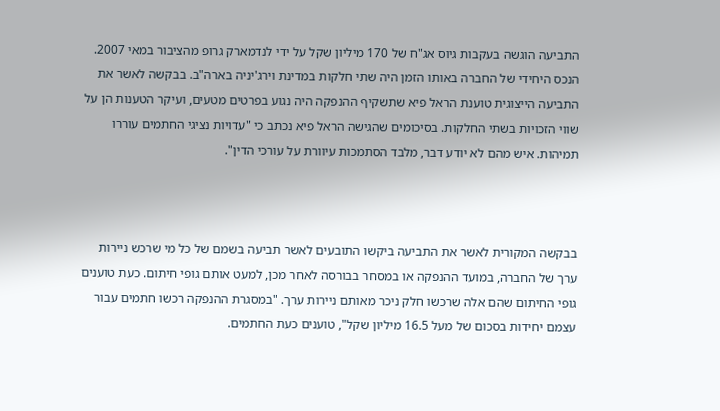התביעה הוגשה בעקבות גיוס אג"ח של 170 מיליון שקל על ידי לנדמארק גרופ מהציבור במאי 2007. הנכס היחידי של החברה באותו הזמן היה שתי חלקות במדינת וירג'יניה בארה"ב. בבקשה לאשר את התביעה הייצוגית טוענת הראל פיא שתשקיף ההנפקה היה נגוע בפרטים מטעים, ועיקר הטענות הן על שווי הזכויות בשתי החלקות. בסיכומים שהגישה הראל פיא נכתב כי "עדויות נציגי החתמים עוררו תמיהות. איש מהם לא יודע דבר, מלבד הסתמכות עיוורת על עורכי הדין".



בבקשה המקורית לאשר את התביעה ביקשו התובעים לאשר תביעה בשמם של כל מי שרכש ניירות ערך של החברה, במועד ההנפקה או במסחר בבורסה לאחר מכן, למעט אותם גופי חיתום. כעת טוענים גופי החיתום שהם אלה שרכשו חלק ניכר מאותם ניירות ערך. "במסגרת ההנפקה רכשו חתמים עבור עצמם יחידות בסכום של מעל 16.5 מיליון שקל", טוענים כעת החתמים.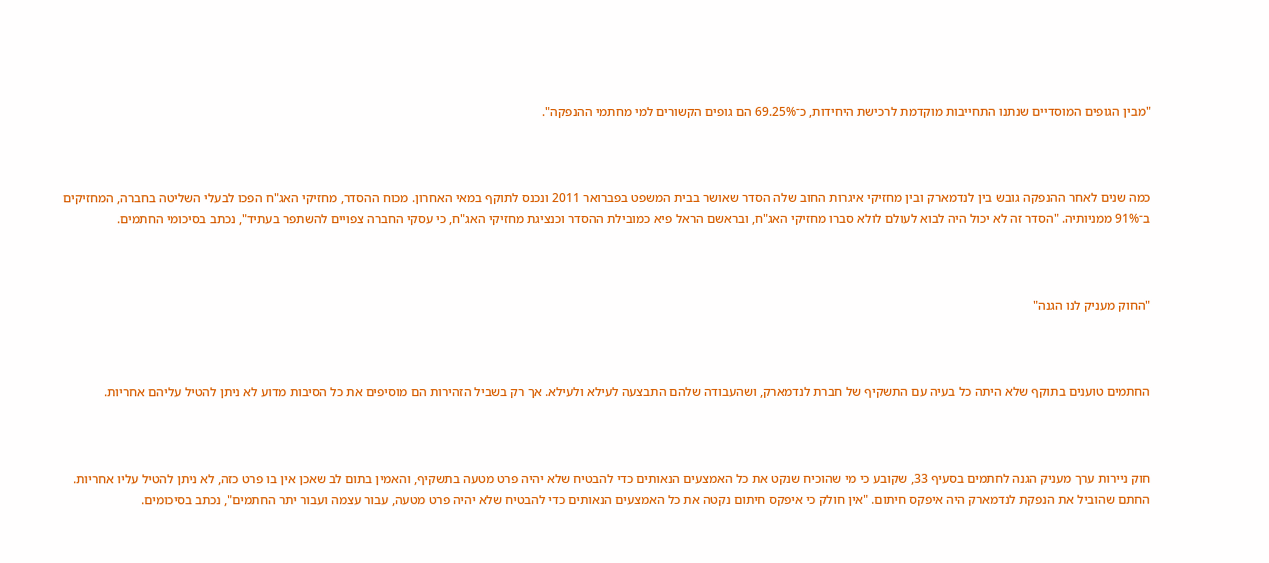"מבין הגופים המוסדיים שנתנו התחייבות מוקדמת לרכישת היחידות, כ־69.25% הם גופים הקשורים למי מחתמי ההנפקה".



כמה שנים לאחר ההנפקה גובש בין לנדמארק ובין מחזיקי איגרות החוב שלה הסדר שאושר בבית המשפט בפברואר 2011 ונכנס לתוקף במאי האחרון. מכוח ההסדר, מחזיקי האג"ח הפכו לבעלי השליטה בחברה, המחזיקים ב־91% ממניותיה. "הסדר זה לא יכול היה לבוא לעולם לולא סברו מחזיקי האג"ח, ובראשם הראל פיא כמובילת ההסדר וכנציגת מחזיקי האג"ח, כי עסקי החברה צפויים להשתפר בעתיד", נכתב בסיכומי החתמים.



"החוק מעניק לנו הגנה"



החתמים טוענים בתוקף שלא היתה כל בעיה עם התשקיף של חברת לנדמארק, ושהעבודה שלהם התבצעה לעילא ולעילא. אך רק בשביל הזהירות הם מוסיפים את כל הסיבות מדוע לא ניתן להטיל עליהם אחריות.



חוק ניירות ערך מעניק הגנה לחתמים בסעיף 33, שקובע כי מי שהוכיח שנקט את כל האמצעים הנאותים כדי להבטיח שלא יהיה פרט מטעה בתשקיף, והאמין בתום לב שאכן אין בו פרט כזה, לא ניתן להטיל עליו אחריות. החתם שהוביל את הנפקת לנדמארק היה איפקס חיתום. "אין חולק כי איפקס חיתום נקטה את כל האמצעים הנאותים כדי להבטיח שלא יהיה פרט מטעה, עבור עצמה ועבור יתר החתמים", נכתב בסיכומים.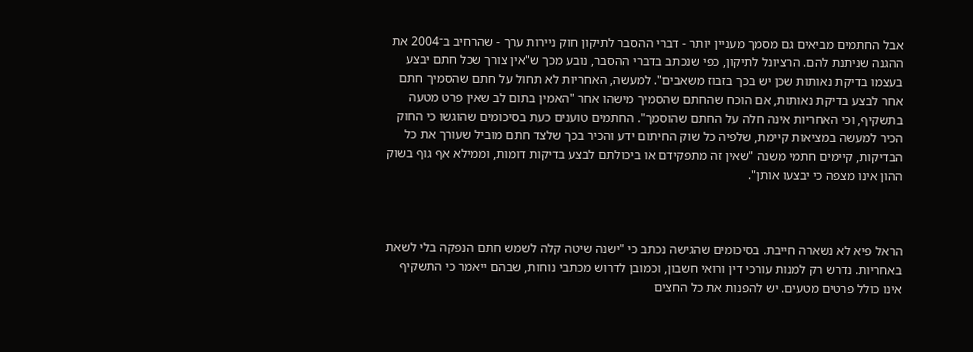אבל החתמים מביאים גם מסמך מעניין יותר - דברי ההסבר לתיקון חוק ניירות ערך - שהרחיב ב־2004 את ההגנה שניתנת להם. הרציונל לתיקון, כפי שנכתב בדברי ההסבר, נובע מכך ש"אין צורך שכל חתם יבצע בעצמו בדיקת נאותות שכן יש בכך בזבוז משאבים". למעשה, האחריות לא תחול על חתם שהסמיך חתם אחר לבצע בדיקת נאותות, אם הוכח שהחתם שהסמיך מישהו אחר "האמין בתום לב שאין פרט מטעה בתשקיף, וכי האחריות אינה חלה על החתם שהוסמך". החתמים טוענים כעת בסיכומים שהוגשו כי החוק הכיר למעשה במציאות קיימת, שלפיה כל שוק החיתום ידע והכיר בכך שלצד חתם מוביל שעורך את כל הבדיקות, קיימים חתמי משנה "שאין זה מתפקידם או ביכולתם לבצע בדיקות דומות, וממילא אף גוף בשוק ההון אינו מצפה כי יבצעו אותן".



הראל פיא לא נשארה חייבת. בסיכומים שהגישה נכתב כי "ישנה שיטה קלה לשמש חתם הנפקה בלי לשאת באחריות. נדרש רק למנות עורכי דין ורואי חשבון, וכמובן לדרוש מכתבי נוחות, שבהם ייאמר כי התשקיף אינו כולל פרטים מטעים. יש להפנות את כל החצים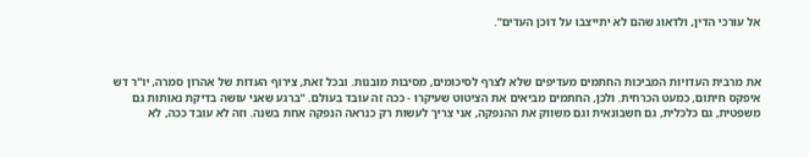אל עורכי הדין, ולדאוג שהם לא יתייצבו על דוכן העדים".



את מרבית העדויות המביכות החתמים מעדיפים שלא לצרף לסיכומים, מסיבות מובנות. ובכל זאת, צירוף העדות של אהרון סמרה, יו"ר דש איפקס חיתום, כמעט הכרחית. ולכן, החתמים מביאים את הציטוט שעיקרו - ככה זה עובד בעולם. "ברגע שאני עושה בדיקת נאותות גם משפטית, גם כלכלית, גם חשבונאית וגם משווק את ההנפקה, אני צריך לעשות רק כנראה הנפקה אחת בשנה. וזה לא עובד ככה, לא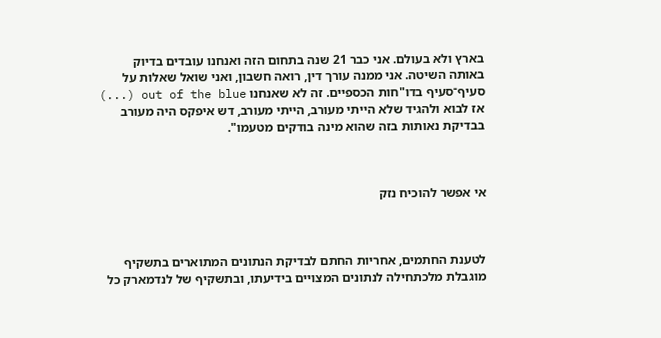בארץ ולא בעולם. אני כבר 21 שנה בתחום הזה ואנחנו עובדים בדיוק באותה השיטה. אני ממנה עורך דין, רואה חשבון, ואני שואל שאלות על סעיף־סעיף בדו"חות הכספיים. זה לא שאנחנו out of the blue (...) אז לבוא ולהגיד שלא הייתי מעורב, הייתי מעורב, דש איפקס היה מעורב בבדיקת נאותות בזה שהוא מינה בודקים מטעמו".



אי אפשר להוכיח נזק



לטענת החתמים, אחריות החתם לבדיקת הנתונים המתוארים בתשקיף מוגבלת מלכתחילה לנתונים המצויים בידיעתו, ובתשקיף של לנדמארק כל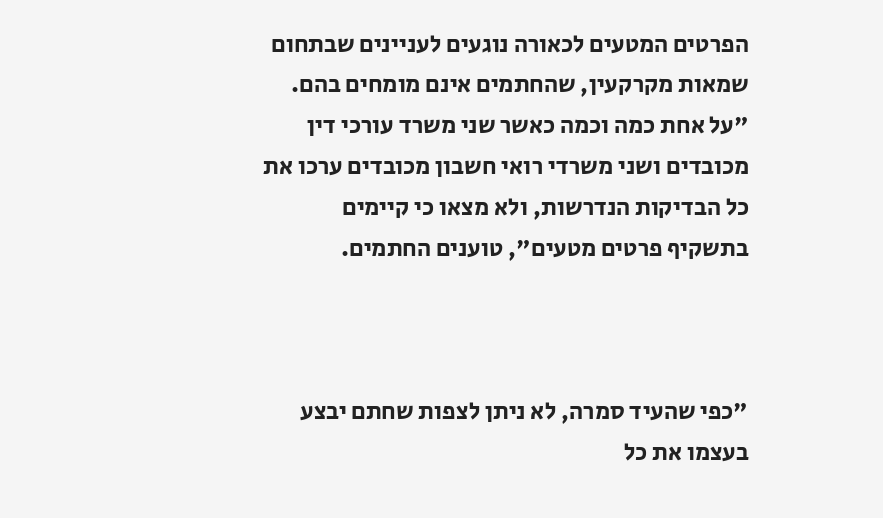הפרטים המטעים לכאורה נוגעים לעניינים שבתחום שמאות מקרקעין, שהחתמים אינם מומחים בהם. "על אחת כמה וכמה כאשר שני משרד עורכי דין מכובדים ושני משרדי רואי חשבון מכובדים ערכו את כל הבדיקות הנדרשות, ולא מצאו כי קיימים בתשקיף פרטים מטעים", טוענים החתמים.



"כפי שהעיד סמרה, לא ניתן לצפות שחתם יבצע בעצמו את כל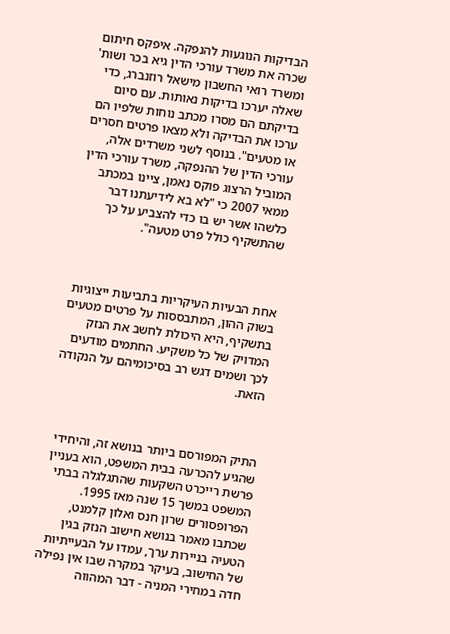הבדיקות הנוגעות להנפקה. איפקס חיתום שכרה את משרד עורכי הדין גיא בכר ושות' ומשרד רואי החשבון מישאל רוזנברג, כדי שאלה יערכו בדיקות נאותות. עם סיום בדיקתם הם מסרו מכתב נוחות שלפיו הם ערכו את הבדיקה ולא מצאו פרטים חסרים או מטעים". בנוסף לשני משרדים אלה, עורכי הדין של ההנפקה, משרד עורכי הדין המוביל הרצוג פוקס נאמן, ציינו במכתב ממאי 2007 כי "לא בא לידיעתנו דבר כלשהו אשר יש בו כדי להצביע על כך שהתשקיף כולל פרט מטעה".



אחת הבעיות העיקריות בתביעות ייצוגיות בשוק ההון, המתבססות על פרטים מטעים בתשקיף, היא היכולת לחשב את הנזק המדויק של כל משקיע. החתמים מודעים לכך ושמים דגש רב בסיכומיהם על הנקודה הזאת.



התיק המפורסם ביותר בנושא זה, והיחידי שהגיע להכרעה בבית המשפט, הוא בעניין פרשת רייכרט השקעות שהתגלגלה בבתי המשפט במשך 15 שנה מאז 1995. הפרופסורים שרון חנס ואלון קלמנט, שכתבו מאמר בנושא חישוב הנזק בגין הטעיה בניירות ערך, עמדו על הבעייתיות של החישוב, בעיקר במקרה שבו אין נפילה חדה במחירי המניה - דבר המהווה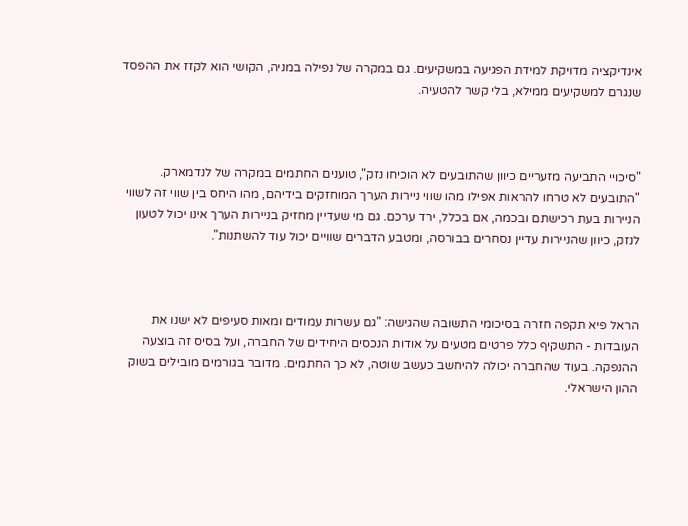אינדיקציה מדויקת למידת הפגיעה במשקיעים. גם במקרה של נפילה במניה, הקושי הוא לקזז את ההפסד שנגרם למשקיעים ממילא, בלי קשר להטעיה.



"סיכויי התביעה מזעריים כיוון שהתובעים לא הוכיחו נזק", טוענים החתמים במקרה של לנדמארק. "התובעים לא טרחו להראות אפילו מהו שווי ניירות הערך המוחזקים בידיהם, מהו היחס בין שווי זה לשווי הניירות בעת רכישתם ובכמה, אם בכלל, ירד ערכם. גם מי שעדיין מחזיק בניירות הערך אינו יכול לטעון לנזק, כיוון שהניירות עדיין נסחרים בבורסה, ומטבע הדברים שוויים יכול עוד להשתנות".



הראל פיא תקפה חזרה בסיכומי התשובה שהגישה: "גם עשרות עמודים ומאות סעיפים לא ישנו את העובדות - התשקיף כלל פרטים מטעים על אודות הנכסים היחידים של החברה, ועל בסיס זה בוצעה ההנפקה. בעוד שהחברה יכולה להיחשב כעשב שוטה, לא כך החתמים. מדובר בגורמים מובילים בשוק ההון הישראלי.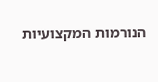הנורמות המקצועיות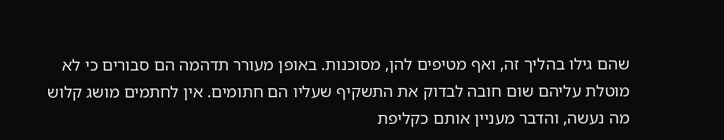שהם גילו בהליך זה, ואף מטיפים להן, מסוכנות. באופן מעורר תדהמה הם סבורים כי לא מוטלת עליהם שום חובה לבדוק את התשקיף שעליו הם חתומים. אין לחתמים מושג קלוש מה נעשה, והדבר מעניין אותם כקליפת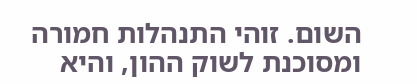השום. זוהי התנהלות חמורה ומסוכנת לשוק ההון, והיא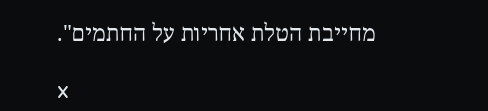מחייבת הטלת אחריות על החתמים".

x